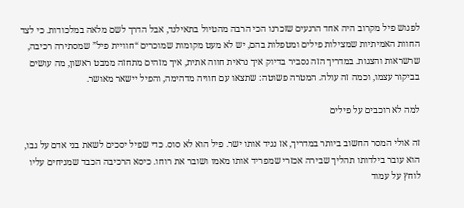לפגוש פיל מקרוב היה אחד הרגעים שזכרנו הכי הרבה מהטיול בתאילנד, אבל הדרך לשם מלאה במלכודות. כי לצד החוות האמיתיות שמצילות פילים ומטפלות בהם, יש לא מעט מקומות שמוכרים “חוויית פיל” שמסתירה רכיבה, שרשראות והצגות. במדריך הזה נסביר בדיוק איך נראית חווה אתית, איך מזהים מתחזה ממבט ראשון, מה עושים בביקור עצמו, וכמה זה עולה. המטרה פשוטה: שתצאו עם חוויה מדהימה, והפיל יישאר מאושר.

למה לא רוכבים על פילים

זה אולי המסר החשוב ביותר במדריך, אז נגיד אותו ישר. פיל הוא לא סוס. כדי שפיל יסכים לשאת בני אדם על גבו, הוא עובר בילדותו תהליך שבירה אכזרי שמפריד אותו מאמו ושובר את רוחו. כיסא הרכיבה הכבד שמניחים עליו לוחץ על עמוד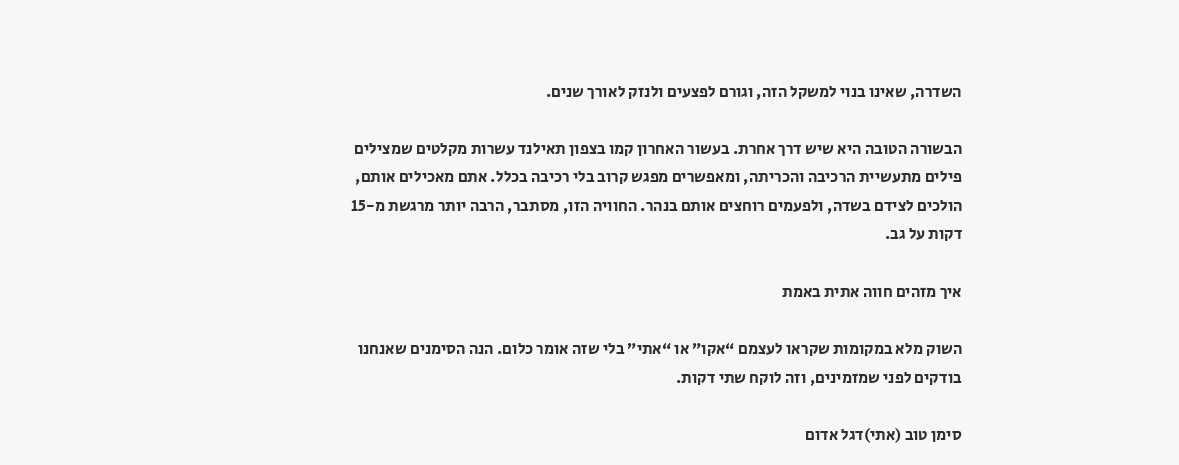השדרה, שאינו בנוי למשקל הזה, וגורם לפצעים ולנזק לאורך שנים.

הבשורה הטובה היא שיש דרך אחרת. בעשור האחרון קמו בצפון תאילנד עשרות מקלטים שמצילים פילים מתעשיית הרכיבה והכריתה, ומאפשרים מפגש קרוב בלי רכיבה בכלל. אתם מאכילים אותם, הולכים לצידם בשדה, ולפעמים רוחצים אותם בנהר. החוויה הזו, מסתבר, הרבה יותר מרגשת מ-15 דקות על גב.

איך מזהים חווה אתית באמת

השוק מלא במקומות שקראו לעצמם “אקו” או “אתי” בלי שזה אומר כלום. הנה הסימנים שאנחנו בודקים לפני שמזמינים, וזה לוקח שתי דקות.

סימן טוב (אתי)דגל אדום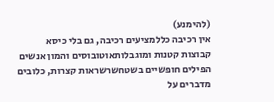(להימנע)
אין רכיבה כללמציעים רכיבה, גם בלי כיסא
קבוצות קטנות ומוגבלותאוטובוסים והמון אנשים
הפילים חופשיים בשטחשרשראות קצרות, כלובים
מדברים על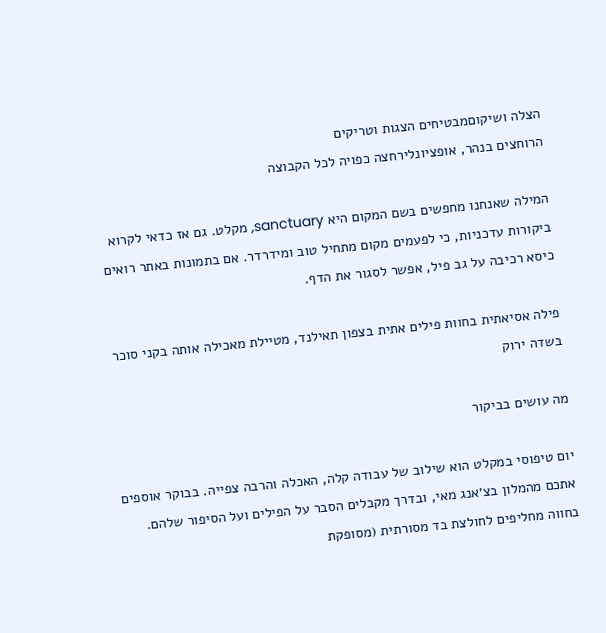הצלה ושיקוםמבטיחים הצגות וטריקים
הרוחצים בנהר, אופציונלירחצה כפויה לכל הקבוצה

המילה שאנחנו מחפשים בשם המקום היא sanctuary, מקלט. גם אז כדאי לקרוא ביקורות עדכניות, כי לפעמים מקום מתחיל טוב ומידרדר. אם בתמונות באתר רואים כיסא רכיבה על גב פיל, אפשר לסגור את הדף.

פילה אסיאתית בחוות פילים אתית בצפון תאילנד, מטיילת מאכילה אותה בקני סוכר בשדה ירוק

מה עושים בביקור

יום טיפוסי במקלט הוא שילוב של עבודה קלה, האכלה והרבה צפייה. בבוקר אוספים אתכם מהמלון בצ׳אנג מאי, ובדרך מקבלים הסבר על הפילים ועל הסיפור שלהם. בחווה מחליפים לחולצת בד מסורתית (מסופקת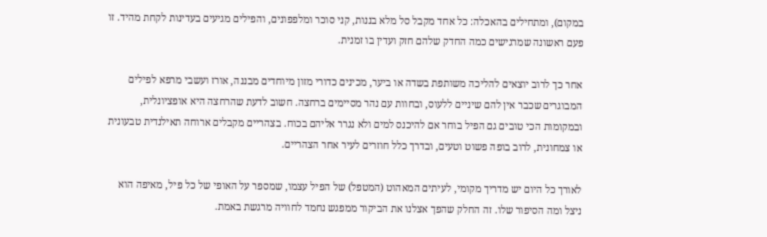במקום), ומתחילים בהאכלה: כל אחד מקבל סל מלא בננות, קני סוכר ומלפפונים, והפילים מגיעים בעדינות לקחת מהיד. זו פעם ראשונה שמרגישים כמה החדק שלהם חזק ועדין בו זמנית.

אחר כך לרוב יוצאים להליכה משותפת בשדה או ביער, מכינים כדורי מזון מיוחדים מבננה, אורז ועשבי מרפא לפילים המבוגרים שכבר אין להם שיניים ללעוס, ובחוות עם נהר מסיימים ברחצה. חשוב לדעת שהרחצה היא אופציונלית, ובמקומות הכי טובים גם הפיל בוחר אם להיכנס למים ולא נגרר אליהם בכוח. בצהריים מקבלים ארוחה תאילנדית טבעונית או צמחונית, לרוב בופה פשוט וטעים, ובדרך כלל חוזרים לעיר אחר הצהריים.

לאורך כל היום יש מדריך מקומי, לעיתים המאהוט (המטפל) של הפיל עצמו, שמספר על האופי של כל פיל, מאיפה הוא ניצל ומה הסיפור שלו. זה החלק שהפך אצלנו את הביקור ממפגש נחמד לחוויה מרגשת באמת.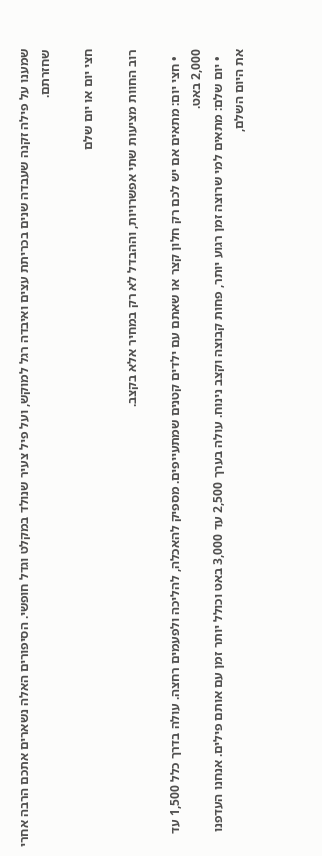שמענו על פילה זקנה שעבדה שנים בכריתת עצים ואיבדה רגל למוקש, ועל פיל צעיר שנולד במקלט וגדל חופשי. הסיפורים האלה נשארים אתכם הרבה אחרי שחזרתם.

חצי יום או יום שלם

רוב החוות מציעות שתי אפשרויות, וההבדל לא רק במחיר אלא בקצב.

  • חצי יום: מתאים אם יש לכם רק חלון קצר או שאתם עם ילדים קטנים שמתעייפים. מספיק להאכלה, להליכה ולפעמים רחצה. עולה בדרך כלל 1,500 עד 2,000 באט.
  • יום שלם: מתאים למי שרוצה זמן רגוע יותר, פחות קבוצה וקצב נינוח. עולה בערך 2,500 עד 3,000 באט וכולל יותר זמן עם אותם פילים. אנחנו העדפנו את היום השלם,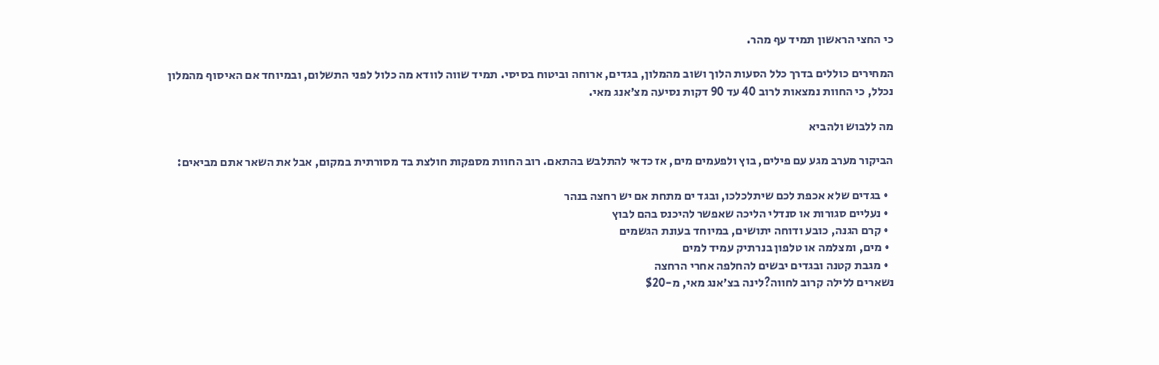כי החצי הראשון תמיד עף מהר.

המחירים כוללים בדרך כלל הסעות הלוך ושוב מהמלון, בגדים, ארוחה וביטוח בסיסי. תמיד שווה לוודא מה כלול לפני התשלום, ובמיוחד אם האיסוף מהמלון נכלל, כי החוות נמצאות לרוב 40 עד 90 דקות נסיעה מצ׳אנג מאי.

מה ללבוש ולהביא

הביקור מערב מגע עם פילים, בוץ ולפעמים מים, אז כדאי להתלבש בהתאם. רוב החוות מספקות חולצת בד מסורתית במקום, אבל את השאר אתם מביאים:

  • בגדים שלא אכפת לכם שיתלכלכו, ובגד ים מתחת אם יש רחצה בנהר
  • נעליים סגורות או סנדלי הליכה שאפשר להיכנס בהם לבוץ
  • קרם הגנה, כובע ודוחה יתושים, במיוחד בעונת הגשמים
  • מים, ומצלמה או טלפון בנרתיק עמיד למים
  • מגבת קטנה ובגדים יבשים להחלפה אחרי הרחצה
נשארים ללילה קרוב לחווה?לינה בצ׳אנג מאי, מ-$20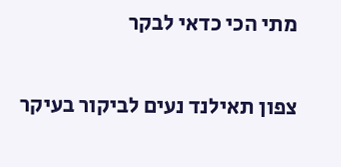מתי הכי כדאי לבקר

צפון תאילנד נעים לביקור בעיקר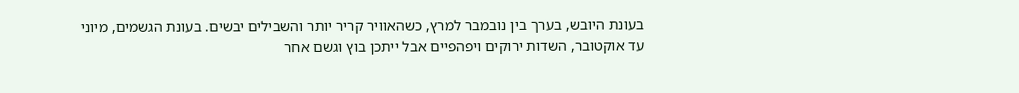בעונת היובש, בערך בין נובמבר למרץ, כשהאוויר קריר יותר והשבילים יבשים. בעונת הגשמים, מיוני עד אוקטובר, השדות ירוקים ויפהפיים אבל ייתכן בוץ וגשם אחר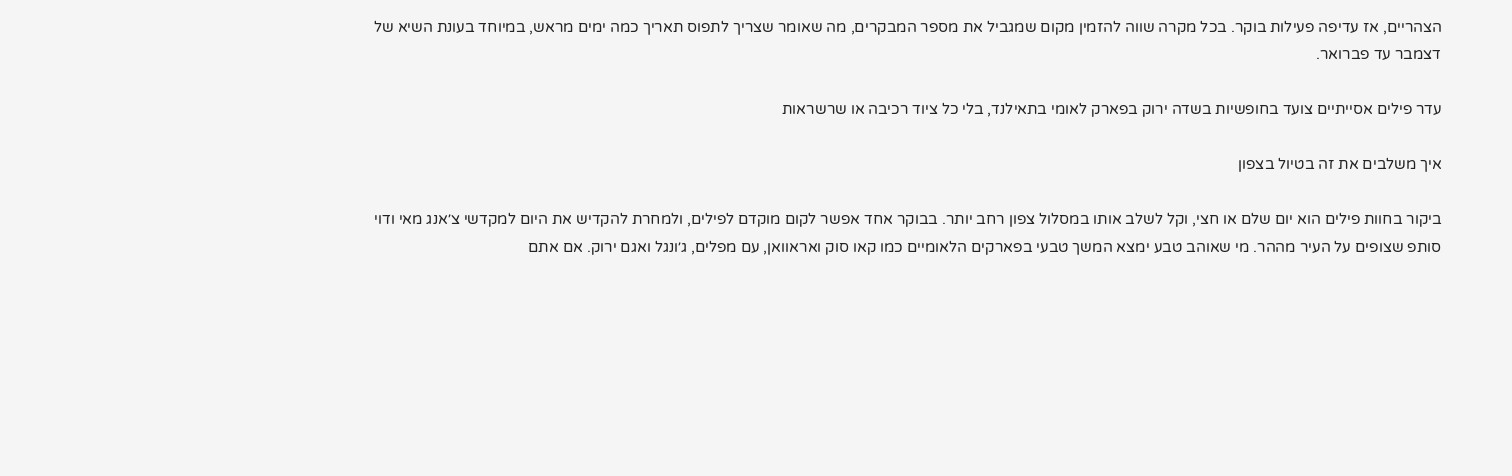הצהריים, אז עדיפה פעילות בוקר. בכל מקרה שווה להזמין מקום שמגביל את מספר המבקרים, מה שאומר שצריך לתפוס תאריך כמה ימים מראש, במיוחד בעונת השיא של דצמבר עד פברואר.

עדר פילים אסייתיים צועד בחופשיות בשדה ירוק בפארק לאומי בתאילנד, בלי כל ציוד רכיבה או שרשראות

איך משלבים את זה בטיול בצפון

ביקור בחוות פילים הוא יום שלם או חצי, וקל לשלב אותו במסלול צפון רחב יותר. בבוקר אחד אפשר לקום מוקדם לפילים, ולמחרת להקדיש את היום למקדשי צ׳אנג מאי ודוי סותפ שצופים על העיר מההר. מי שאוהב טבע ימצא המשך טבעי בפארקים הלאומיים כמו קאו סוק ואראוואן, עם מפלים, ג׳ונגל ואגם ירוק. אם אתם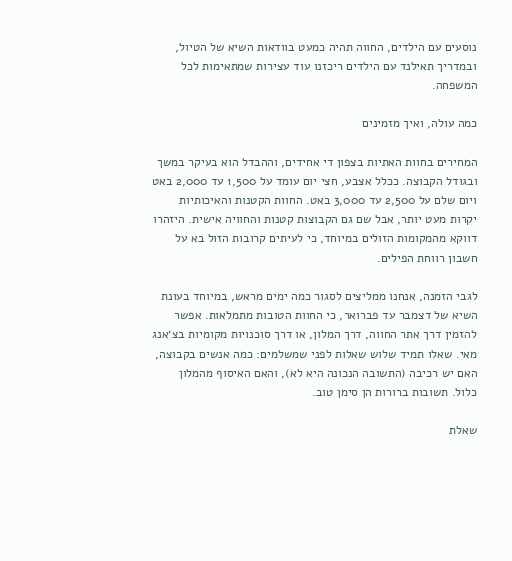נוסעים עם הילדים, החווה תהיה כמעט בוודאות השיא של הטיול, ובמדריך תאילנד עם הילדים ריכזנו עוד עצירות שמתאימות לכל המשפחה.

כמה עולה, ואיך מזמינים

המחירים בחוות האתיות בצפון די אחידים, וההבדל הוא בעיקר במשך ובגודל הקבוצה. ככלל אצבע, חצי יום עומד על 1,500 עד 2,000 באט ויום שלם על 2,500 עד 3,000 באט. החוות הקטנות והאיכותיות יקרות מעט יותר, אבל שם גם הקבוצות קטנות והחוויה אישית. היזהרו דווקא מהמקומות הזולים במיוחד, כי לעיתים קרובות הזול בא על חשבון רווחת הפילים.

לגבי הזמנה, אנחנו ממליצים לסגור כמה ימים מראש, במיוחד בעונת השיא של דצמבר עד פברואר, כי החוות הטובות מתמלאות. אפשר להזמין דרך אתר החווה, דרך המלון, או דרך סוכנויות מקומיות בצ׳אנג מאי. שאלו תמיד שלוש שאלות לפני שמשלמים: כמה אנשים בקבוצה, האם יש רכיבה (התשובה הנכונה היא לא), והאם האיסוף מהמלון כלול. תשובות ברורות הן סימן טוב.

שאלת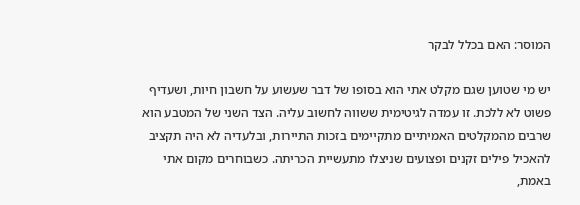המוסר: האם בכלל לבקר

יש מי שטוען שגם מקלט אתי הוא בסופו של דבר שעשוע על חשבון חיות, ושעדיף פשוט לא ללכת. זו עמדה לגיטימית ששווה לחשוב עליה. הצד השני של המטבע הוא שרבים מהמקלטים האמיתיים מתקיימים בזכות התיירות, ובלעדיה לא היה תקציב להאכיל פילים זקנים ופצועים שניצלו מתעשיית הכריתה. כשבוחרים מקום אתי באמת,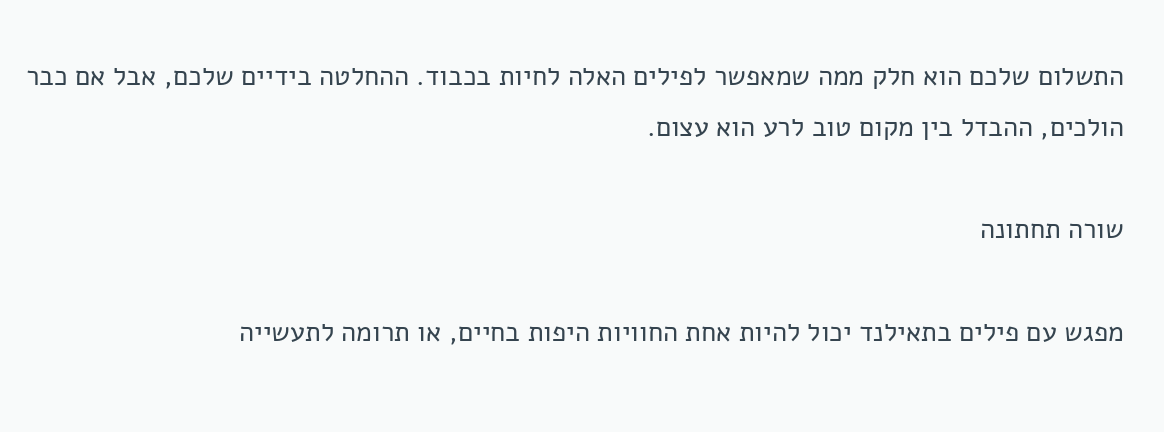התשלום שלכם הוא חלק ממה שמאפשר לפילים האלה לחיות בכבוד. ההחלטה בידיים שלכם, אבל אם כבר הולכים, ההבדל בין מקום טוב לרע הוא עצום.

שורה תחתונה

מפגש עם פילים בתאילנד יכול להיות אחת החוויות היפות בחיים, או תרומה לתעשייה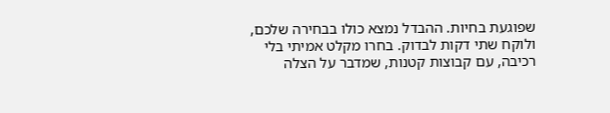שפוגעת בחיות. ההבדל נמצא כולו בבחירה שלכם, ולוקח שתי דקות לבדוק. בחרו מקלט אמיתי בלי רכיבה, עם קבוצות קטנות, שמדבר על הצלה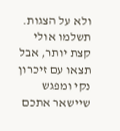ולא על הצגות. תשלמו אולי קצת יותר, אבל תצאו עם זיכרון נקי ומפגש שיישאר אתכם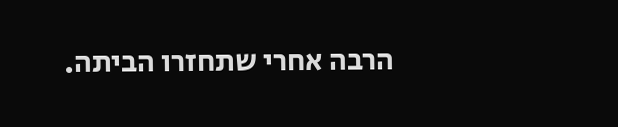הרבה אחרי שתחזרו הביתה.